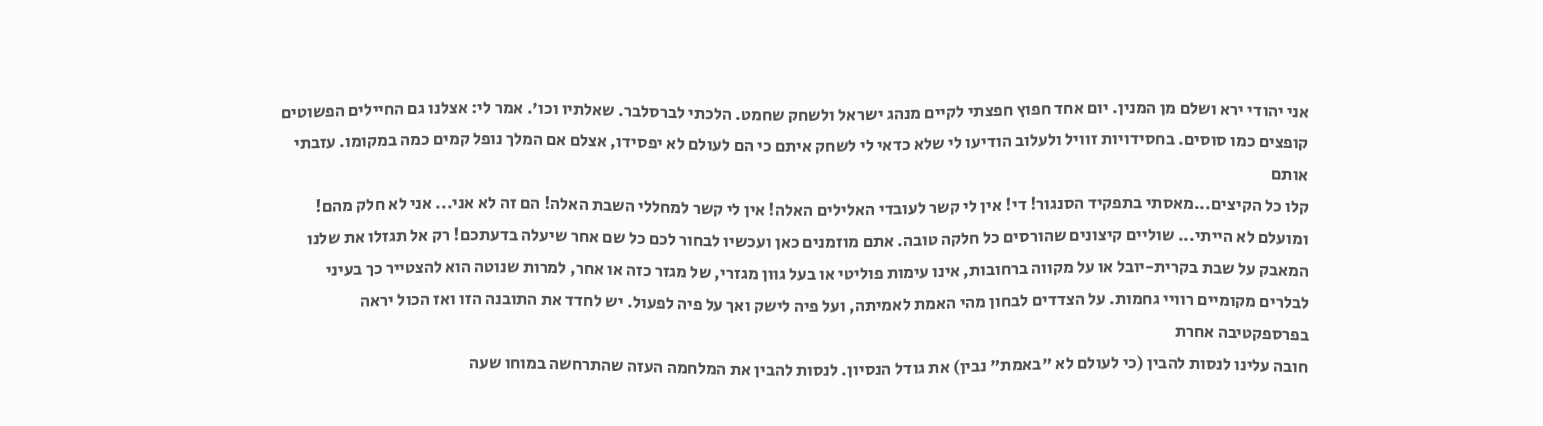אני יהודי ירא ושלם מן המנין. יום אחד חפוץ חפצתי לקיים מנהג ישראל ולשחק שחמט. הלכתי לברסלבר. שאלתיו וכו'. אמר לי: אצלנו גם החיילים הפשוטים קופצים כמו סוסים. בחסידויות זוויל ולעלוב הודיעו לי שלא כדאי לי לשחק איתם כי הם לעולם לא יפסידו, אצלם אם המלך נופל קמים כמה במקומו. עזבתי אותם
קלו כל הקיצים...מאסתי בתפקיד הסנגור! די! אין לי קשר לעובדי האלילים האלה! אין לי קשר למחללי השבת האלה! הם זה לא אני... אני לא חלק מהם! ומועלם לא הייתי... שוליים קיצונים שהורסים כל חלקה טובה. אתם מוזמנים כאן ועכשיו לבחור לכם כל שם אחר שיעלה בדעתכם! רק אל תגזלו את שלנו
המאבק על שבת בקרית-יובל או על מקווה ברחובות, אינו עימות פוליטי או בעל גוון מגזרי, של מגזר כזה או אחר, למרות שנוטה הוא להצטייר כך בעיני לבלרים מקומיים רוויי גחמות. על הצדדים לבחון מהי האמת לאמיתה, ועל פיה לישק ואך על פיה לפעול. יש לחדד את התובנה הזו ואז הכול יראה בפרספקטיבה אחרת
חובה עלינו לנסות להבין (כי לעולם לא "באמת" נבין) את גודל הנסיון. לנסות להבין את המלחמה העזה שהתרחשה במוחו שעה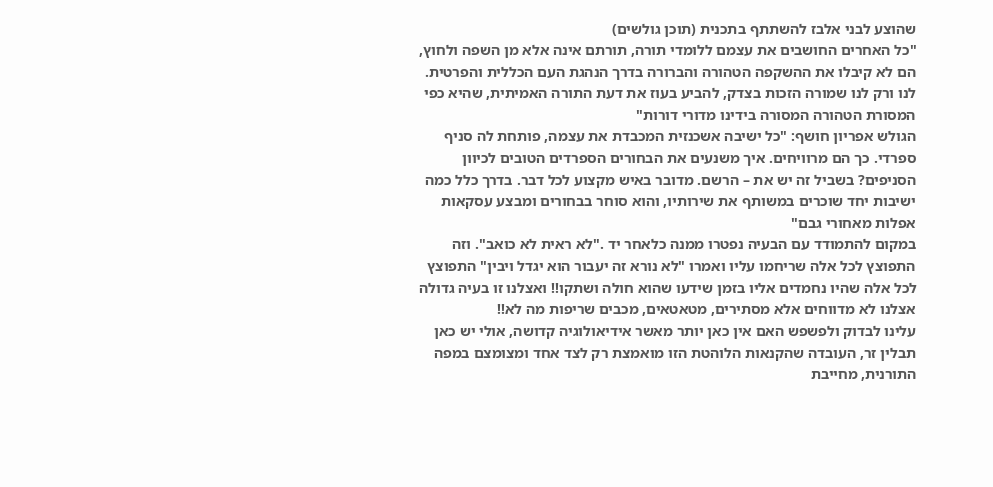שהוצע לבני אלבז להשתתף בתכנית (תוכן גולשים)
"כל האחרים החושבים את עצמם ללומדי תורה, תורתם אינה אלא מן השפה ולחוץ, הם לא קיבלו את ההשקפה הטהורה והברורה בדרך הנהגת העם הכללית והפרטית. לנו ורק לנו שמורה הזכות בצדק, להביע בעוז את דעת התורה האמיתית, שהיא כפי המסורת הטהורה המסורה בידינו מדורי דורות"
הגולש אפריון חושף: "כל ישיבה אשכנזית המכבדת את עצמה, פותחת לה סניף ספרדי. כך הם מרוויחים. איך משנעים את הבחורים הספרדים הטובים לכיוון הסניפים? בשביל זה יש את – הרשם. מדובר באיש מקצוע לכל דבר. בדרך כלל כמה ישיבות יחד שוכרים במשותף את שירותיו, והוא סוחר בבחורים ומבצע עסקאות אפלות מאחורי גבם"
במקום להתמודד עם הבעיה נפטרו ממנה כלאחר יד ."לא ראית לא כואב". וזה התפוצץ לכל אלה שריחמו עליו ואמרו "לא נורא זה יעבור הוא יגדל ויבין" התפוצץ לכל אלה שהיו נחמדים אליו בזמן שידעו שהוא חולה ושתקו!! ואצלנו זו בעיה גדולה אצלנו לא מדווחים אלא מסתירים, מטאטאים, מכבים שריפות מה לא!!
עלינו לבדוק ולפשפש האם אין כאן יותר מאשר אידיאולוגיה קדושה, אולי יש כאן תבלין זר, העובדה שהקנאות הלוהטת הזו מואמצת רק לצד אחד ומצומצם במפה התורנית, מחייבת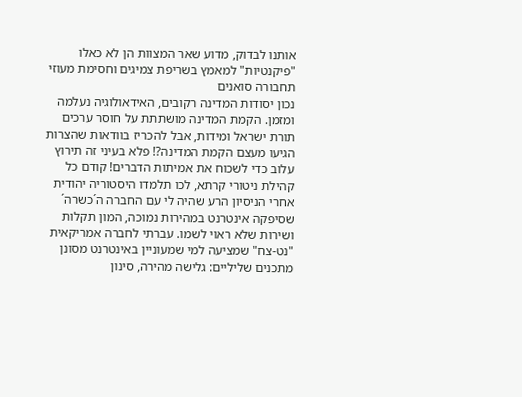אותנו לבדוק, מדוע שאר המצוות הן לא כאלו "פיקנטיות" למאמץ בשריפת צמיגים וחסימת מעוזי תחבורה סואנים
נכון יסודות המדינה רקובים, האידאולוגיה נעלמה ומזמן. הקמת המדינה מושתתת על חוסר ערכים תורת ישראל ומידות, אבל להכריז בוודאות שהצרות הגיעו מעצם הקמת המדינה?! פלא בעיני זה תירוץ עלוב כדי לשכוח את אמיתות הדברים! קודם כל קהילת ניטורי קרתא, לכו תלמדו היסטוריה יהודית
אחרי הניסיון הרע שהיה לי עם החברה ה´כשרה´ שסיפקה אינטרנט במהירות נמוכה, המון תקלות ושירות שלא ראוי לשמו. עברתי לחברה אמריקאית "נט-צח" שמציעה למי שמעוניין באינטרנט מסונן מתכנים שליליים: גלישה מהירה, סינון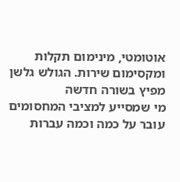אוטומטי, מינימום תקלות ומקסימום שירות. הגולש גלשן מפיץ בשורה חדשה
מי שמסייע למציבי המחסומים עובר על כמה וכמה עברות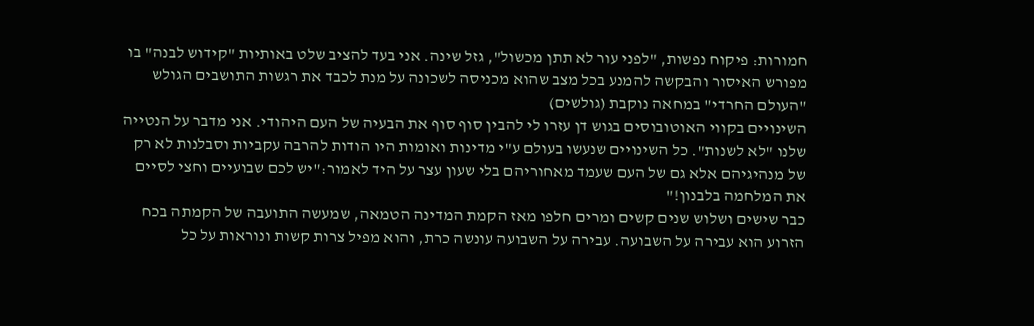חמורות: פיקוח נפשות, "לפני עור לא תתן מכשול", גזל שינה. אני בעד להציב שלט באותיות "קידוש לבנה" בו מפורש האיסור והבקשה להמנע בכל מצב שהוא מכניסה לשכונה על מנת לכבד את רגשות התושבים הגולש "העולם החרדי" במחאה נוקבת (גולשים)
השינויים בקווי האוטובוסים בגוש דן עזרו לי להבין סוף סוף את הבעיה של העם היהודי. אני מדבר על הנטייה שלנו "לא לשנות". כל השינויים שנעשו בעולם ע"י מדינות ואומות היו הודות להרבה עקביות וסבלנות לא רק של מנהיגיהם אלא גם של העם שעמד מאחוריהם בלי שעון עצר על היד לאמור:"יש לכם שבועיים וחצי לסיים את המלחמה בלבנון!"
כבר שישים ושלוש שנים קשים ומרים חלפו מאז הקמת המדינה הטמאה, שמעשה התועבה של הקמתה בכח הזרוע הוא עבירה על השבועה. עבירה על השבועה עונשה כרת, והוא מפיל צרות קשות ונוראות על כל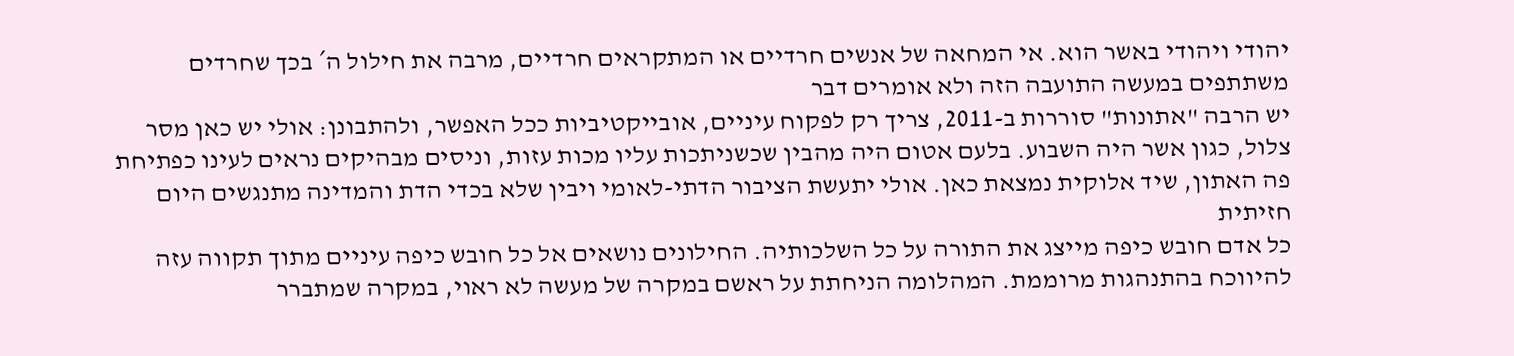יהודי ויהודי באשר הוא. אי המחאה של אנשים חרדיים או המתקראים חרדיים, מרבה את חילול ה´ בכך שחרדים משתתפים במעשה התועבה הזה ולא אומרים דבר
יש הרבה "אתונות" סוררות ב-2011, צריך רק לפקוח עיניים, אובייקטיביות ככל האפשר, ולהתבונן: אולי יש כאן מסר צלול, כגון אשר היה השבוע. בלעם אטום היה מהבין שכשניתכות עליו מכות עזות, וניסים מבהיקים נראים לעינו כפתיחת פה האתון, שיד אלוקית נמצאת כאן. אולי יתעשת הציבור הדתי-לאומי ויבין שלא בכדי הדת והמדינה מתנגשים היום חזיתית
כל אדם חובש כיפה מייצג את התורה על כל השלכותיה. החילונים נושאים אל כל חובש כיפה עיניים מתוך תקווה עזה להיווכח בהתנהגות מרוממת. המהלומה הניחתת על ראשם במקרה של מעשה לא ראוי, במקרה שמתברר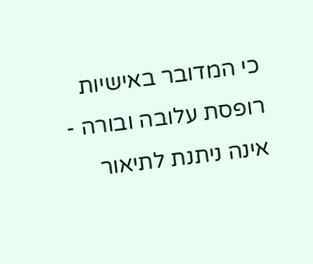כי המדובר באישיות רופסת עלובה ובורה - אינה ניתנת לתיאור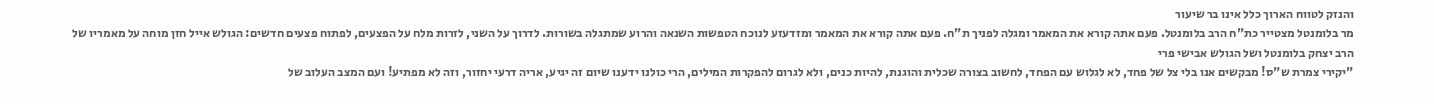והנזק לטווח הארוך כלל אינו בר שיעור
מר בלומנטל מצטייר כת"ח הרב בלומנטל. פעם אתה קורא את המאמר ומגלה לפניך ת"ח. פעם אתה קורא את המאמר ומזדעזע לנוכח הטפשות השנאה והרוע שמתגלה בשורות. לדרוך על השני, לזרות מלח על הפצעים, לפתוח פצעים חדשים: הגולש אייל חזן מוחה על מאמריו של הרב יצחק בלומנטל ושל הגולש אבישי פרי
"יקירי צמרת ש"ס! מבקשים אנו בלי צל של פחד, לא לגלוש עם הפחד, לחשוב בצורה שכלית והוגנת, להיות כנים, ולא לגרום להפקרות המילים, הרי כולנו ידענו שיום זה יגיע, אריה דרעי יחזור, וזה לא מפתיע! ועם המצב העלוב של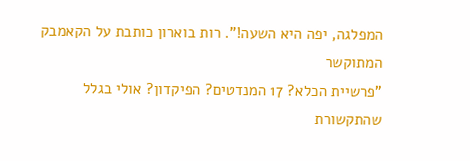המפלגה, יפה היא השעה!". רות בוארון כותבת על הקאמבק המתוקשר
"פרשיית הכלא? 17 המנדטים? הפיקדון? אולי בגלל שהתקשורת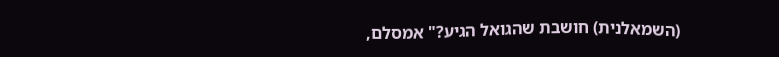(השמאלנית) חושבת שהגואל הגיע?" אמסלם,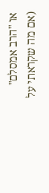או "הרב אמסלם" (אם מה שקראתי על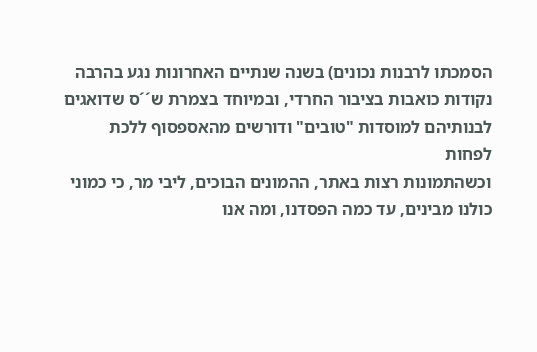הסמכתו לרבנות נכונים) בשנה שנתיים האחרונות נגע בהרבה נקודות כואבות בציבור החרדי, ובמיוחד בצמרת ש´´ס שדואגים לבנותיהם למוסדות "טובים" ודורשים מהאספסוף ללכת לפחות
וכשהתמונות רצות באתר, ההמונים הבוכים, ליבי מר, כי כמוני כולנו מבינים, עד כמה הפסדנו, ומה אנו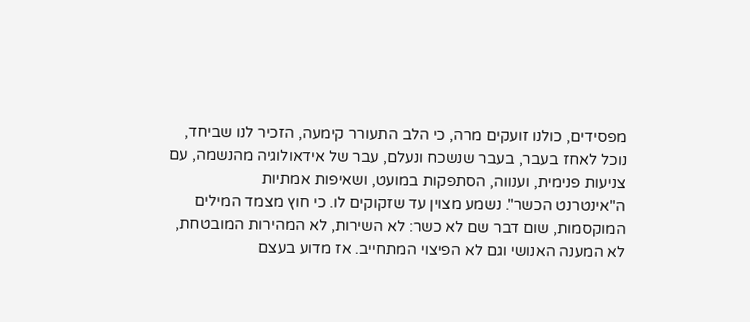מפסידים, כולנו זועקים מרה, כי הלב התעורר קימעה, הזכיר לנו שביחד, נוכל לאחז בעבר, בעבר שנשכח ונעלם, עבר של אידאולוגיה מהנשמה, עם צניעות פנימית, וענווה, הסתפקות במועט, ושאיפות אמתיות
ה"אינטרנט הכשר". נשמע מצוין עד שזקוקים לו. כי חוץ מצמד המילים המוקסמות, שום דבר שם לא כשר: לא השירות, לא המהירות המובטחת, לא המענה האנושי וגם לא הפיצוי המתחייב. אז מדוע בעצם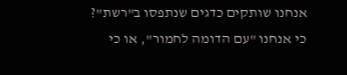אנחנו שותקים כדגים שנתפסו ב"רשת"? כי אנחנו "עם הדומה לחמור", או כי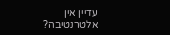עדיין אין אלטרנטיבה?